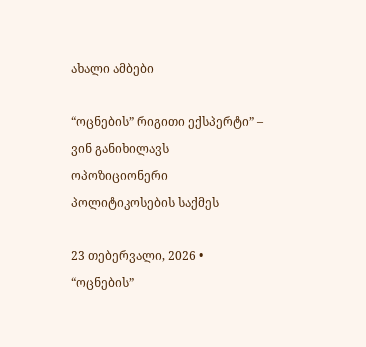ახალი ამბები

“ოცნების” რიგითი ექსპერტი” – ვინ განიხილავს ოპოზიციონერი პოლიტიკოსების საქმეს

23 თებერვალი, 2026 •
“ოცნების”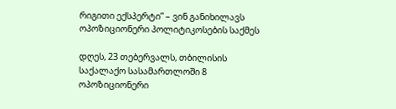რიგითი ექსპერტი” – ვინ განიხილავს ოპოზიციონერი პოლიტიკოსების საქმეს

დღეს, 23 თებერვალს, თბილისის საქალაქო სასამართლოში 8 ოპოზიციონერი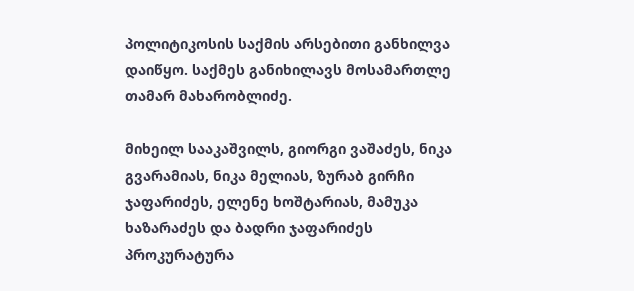პოლიტიკოსის საქმის არსებითი განხილვა დაიწყო. საქმეს განიხილავს მოსამართლე თამარ მახარობლიძე.

მიხეილ სააკაშვილს, გიორგი ვაშაძეს, ნიკა გვარამიას, ნიკა მელიას, ზურაბ გირჩი ჯაფარიძეს, ელენე ხოშტარიას, მამუკა ხაზარაძეს და ბადრი ჯაფარიძეს პროკურატურა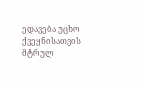ედავება უცხო ქვეყნისათვის მტრულ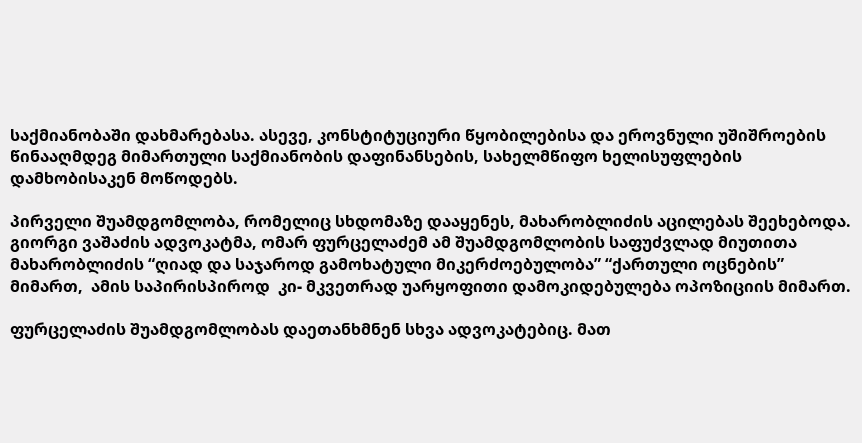საქმიანობაში დახმარებასა. ასევე, კონსტიტუციური წყობილებისა და ეროვნული უშიშროების წინააღმდეგ მიმართული საქმიანობის დაფინანსების, სახელმწიფო ხელისუფლების დამხობისაკენ მოწოდებს.

პირველი შუამდგომლობა, რომელიც სხდომაზე დააყენეს, მახარობლიძის აცილებას შეეხებოდა. გიორგი ვაშაძის ადვოკატმა, ომარ ფურცელაძემ ამ შუამდგომლობის საფუძვლად მიუთითა მახარობლიძის “ღიად და საჯაროდ გამოხატული მიკერძოებულობა” “ქართული ოცნების” მიმართ,  ამის საპირისპიროდ  კი- მკვეთრად უარყოფითი დამოკიდებულება ოპოზიციის მიმართ.

ფურცელაძის შუამდგომლობას დაეთანხმნენ სხვა ადვოკატებიც. მათ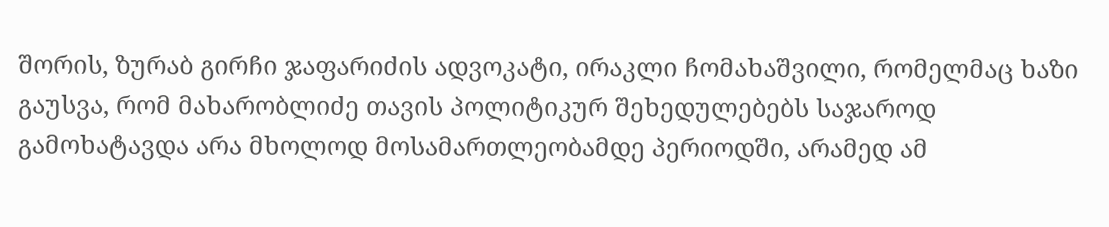შორის, ზურაბ გირჩი ჯაფარიძის ადვოკატი, ირაკლი ჩომახაშვილი, რომელმაც ხაზი გაუსვა, რომ მახარობლიძე თავის პოლიტიკურ შეხედულებებს საჯაროდ გამოხატავდა არა მხოლოდ მოსამართლეობამდე პერიოდში, არამედ ამ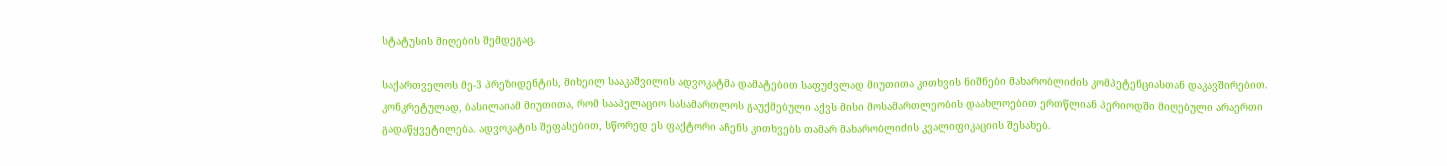სტატუსის მიღების შემდეგაც.

საქართველოს მე-3 პრეზიდენტის, მიხეილ სააკაშვილის ადვოკატმა დამატებით საფუძვლად მიუთითა კითხვის ნიშნები მახარობლიძის კომპეტენციასთან დაკავშირებით. კონკრეტულად, ბასილაიამ მიუთითა, რომ სააპელაციო სასამართლოს გაუქმებული აქვს მისი მოსამართლეობის დაახლოებით ერთწლიან პერიოდში მიღებული არაერთი გადაწყვეტილება. ადვოკატის შეფასებით, სწორედ ეს ფაქტორი აჩენს კითხვებს თამარ მახარობლიძის კვალიფიკაციის შესახებ.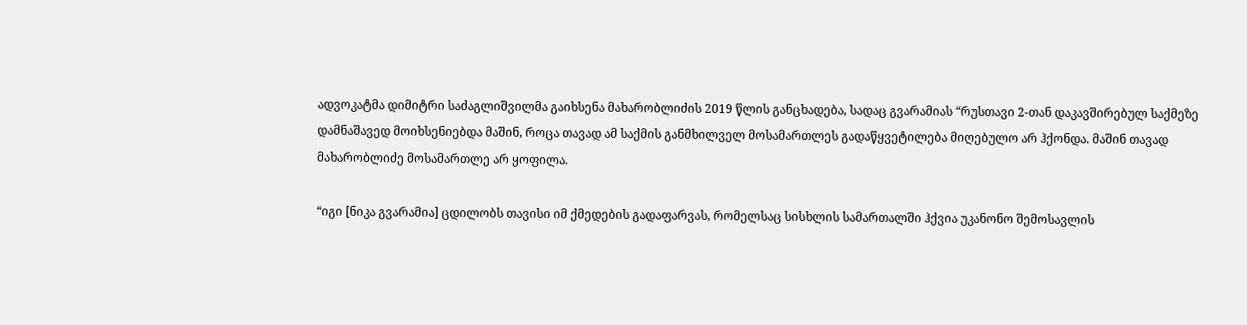ადვოკატმა დიმიტრი საძაგლიშვილმა გაიხსენა მახარობლიძის 2019 წლის განცხადება, სადაც გვარამიას “რუსთავი 2-თან დაკავშირებულ საქმეზე დამნაშავედ მოიხსენიებდა მაშინ, როცა თავად ამ საქმის განმხილველ მოსამართლეს გადაწყვეტილება მიღებულო არ ჰქონდა. მაშინ თავად მახარობლიძე მოსამართლე არ ყოფილა.

“იგი [ნიკა გვარამია] ცდილობს თავისი იმ ქმედების გადაფარვას, რომელსაც სისხლის სამართალში ჰქვია უკანონო შემოსავლის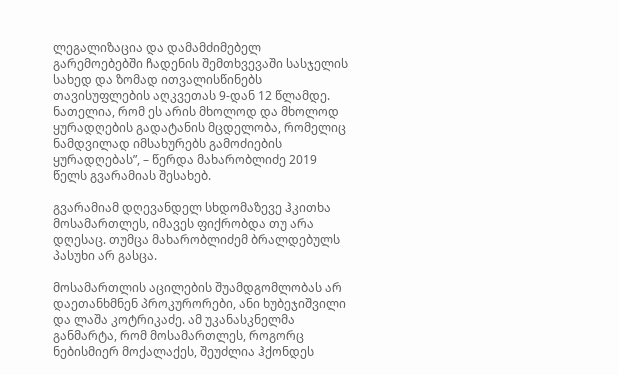ლეგალიზაცია და დამამძიმებელ გარემოებებში ჩადენის შემთხვევაში სასჯელის სახედ და ზომად ითვალისწინებს თავისუფლების აღკვეთას 9-დან 12 წლამდე. ნათელია, რომ ეს არის მხოლოდ და მხოლოდ ყურადღების გადატანის მცდელობა, რომელიც ნამდვილად იმსახურებს გამოძიების ყურადღებას”, – წერდა მახარობლიძე 2019 წელს გვარამიას შესახებ.

გვარამიამ დღევანდელ სხდომაზევე ჰკითხა მოსამართლეს, იმავეს ფიქრობდა თუ არა დღესაც. თუმცა მახარობლიძემ ბრალდებულს პასუხი არ გასცა.

მოსამართლის აცილების შუამდგომლობას არ დაეთანხმნენ პროკურორები, ანი ხუბეჯიშვილი და ლაშა კოტრიკაძე. ამ უკანასკნელმა განმარტა, რომ მოსამართლეს, როგორც ნებისმიერ მოქალაქეს, შეუძლია ჰქონდეს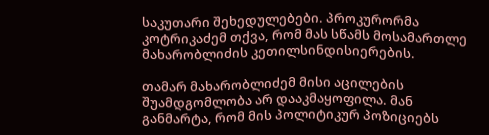საკუთარი შეხედულებები. პროკურორმა კოტრიკაძემ თქვა, რომ მას სწამს მოსამართლე მახარობლიძის კეთილსინდისიერების.

თამარ მახარობლიძემ მისი აცილების შუამდგომლობა არ დააკმაყოფილა. მან განმარტა, რომ მის პოლიტიკურ პოზიციებს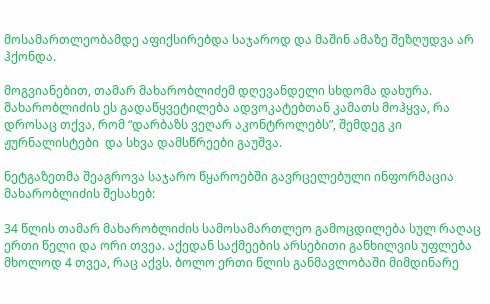მოსამართლეობამდე აფიქსირებდა საჯაროდ და მაშინ ამაზე შეზღუდვა არ ჰქონდა.

მოგვიანებით, თამარ მახარობლიძემ დღევანდელი სხდომა დახურა. მახარობლიძის ეს გადაწყვეტილება ადვოკატებთან კამათს მოჰყვა, რა დროსაც თქვა, რომ “დარბაზს ვეღარ აკონტროლებს”, შემდეგ კი ჟურნალისტები  და სხვა დამსწრეები გაუშვა.

ნეტგაზეთმა შეაგროვა საჯარო წყაროებში გავრცელებული ინფორმაცია მახარობლიძის შესახებ:

34 წლის თამარ მახარობლიძის სამოსამართლეო გამოცდილება სულ რაღაც ერთი წელი და ორი თვეა. აქედან საქმეების არსებითი განხილვის უფლება მხოლოდ 4 თვეა, რაც აქვს. ბოლო ერთი წლის განმავლობაში მიმდინარე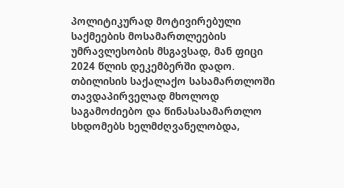პოლიტიკურად მოტივირებული საქმეების მოსამართლეების უმრავლესობის მსგავსად, მან ფიცი 2024 წლის დეკემბერში დადო. თბილისის საქალაქო სასამართლოში თავდაპირველად მხოლოდ საგამოძიებო და წინასასამართლო სხდომებს ხელმძღვანელობდა,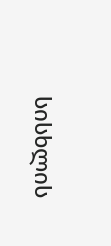სისხლის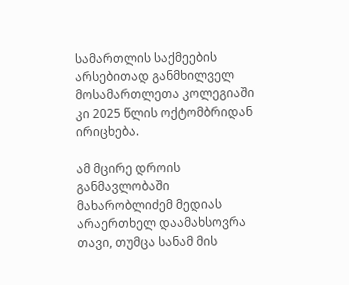სამართლის საქმეების არსებითად განმხილველ მოსამართლეთა კოლეგიაში კი 2025 წლის ოქტომბრიდან ირიცხება.

ამ მცირე დროის განმავლობაში მახარობლიძემ მედიას არაერთხელ დაამახსოვრა თავი, თუმცა სანამ მის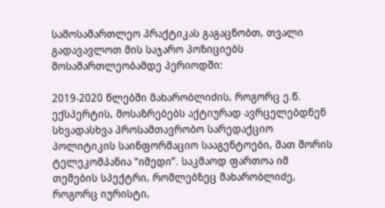სამოსამართლეო პრაქტიკას გაგაცნობთ, თვალი გადავავლოთ მის საჯარო პოზიციებს მოსამართლეობამდე პერიოდში:

2019-2020 წლებში მახარობლიძის, როგორც ე.წ. ექსპერტის, მოსაზრებებს აქტიურად ავრცელებდნენ სხვადასხვა პროსამთავრობო სარედაქციო პოლიტიკის საინფორმაციო სააგენტოები, მათ შორის ტელეკომპანია “იმედი”. საკმაოდ ფართოა იმ თემების სპექტრი, რომლებზეც მახარობლიძე, როგორც იურისტი,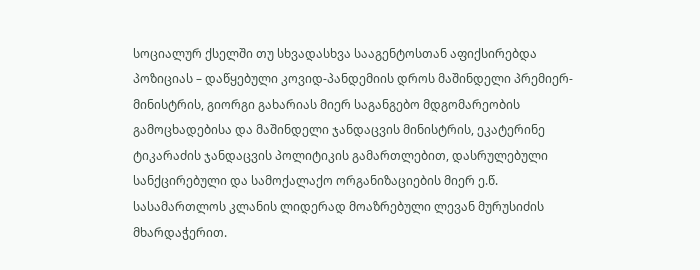სოციალურ ქსელში თუ სხვადასხვა სააგენტოსთან აფიქსირებდა პოზიციას – დაწყებული კოვიდ-პანდემიის დროს მაშინდელი პრემიერ-მინისტრის, გიორგი გახარიას მიერ საგანგებო მდგომარეობის გამოცხადებისა და მაშინდელი ჯანდაცვის მინისტრის, ეკატერინე ტიკარაძის ჯანდაცვის პოლიტიკის გამართლებით, დასრულებული სანქცირებული და სამოქალაქო ორგანიზაციების მიერ ე.წ. სასამართლოს კლანის ლიდერად მოაზრებული ლევან მურუსიძის მხარდაჭერით.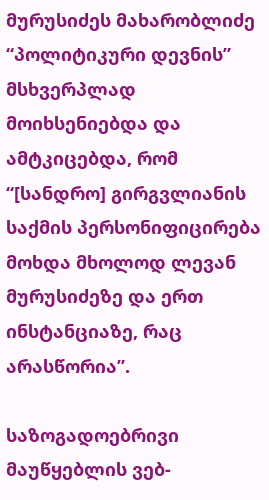მურუსიძეს მახარობლიძე “პოლიტიკური დევნის” მსხვერპლად მოიხსენიებდა და ამტკიცებდა, რომ “[სანდრო] გირგვლიანის საქმის პერსონიფიცირება მოხდა მხოლოდ ლევან მურუსიძეზე და ერთ ინსტანციაზე, რაც არასწორია”.

საზოგადოებრივი მაუწყებლის ვებ-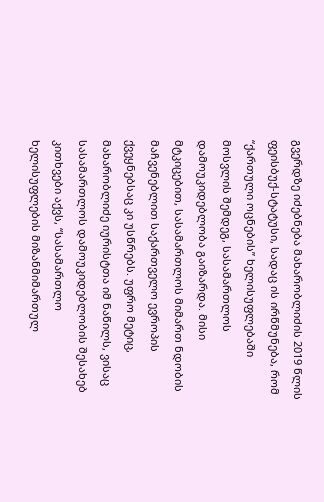გვერდზე იძებნება მახარობლიძის 2019 წლის ფეისბუქ-სტატუსი, სადაც ის ირწმუნება, რომ “ქართული ოცნების” ხელისუფლებაში მოსვლის შემდეგ, სასამართლოს დამოუკიდებლობა გაიზარდა. მისი მტკიცებით, სასამართლოს მიმართ ნდობის მაჩვენებლით საქართველო ევროპის ქვეყნებსაც კი უსწრებს. უფრო მეტიც, მახარობლიძე იურისტთა იმ ნაწილს, ვისაც სასამართლოს დამოუკიდებლობის შესახებ კითხვები აქვს, “სასამართლო ხელისუფლების მიზანმიმართულ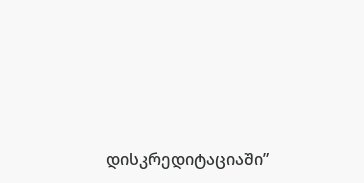დისკრედიტაციაში”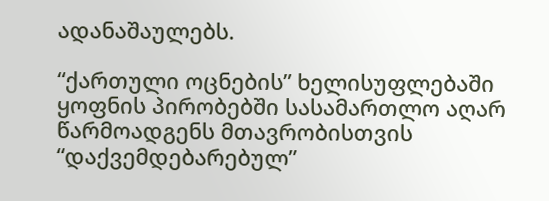ადანაშაულებს.

“ქართული ოცნების” ხელისუფლებაში ყოფნის პირობებში სასამართლო აღარ წარმოადგენს მთავრობისთვის “დაქვემდებარებულ”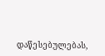დაწესებულებას,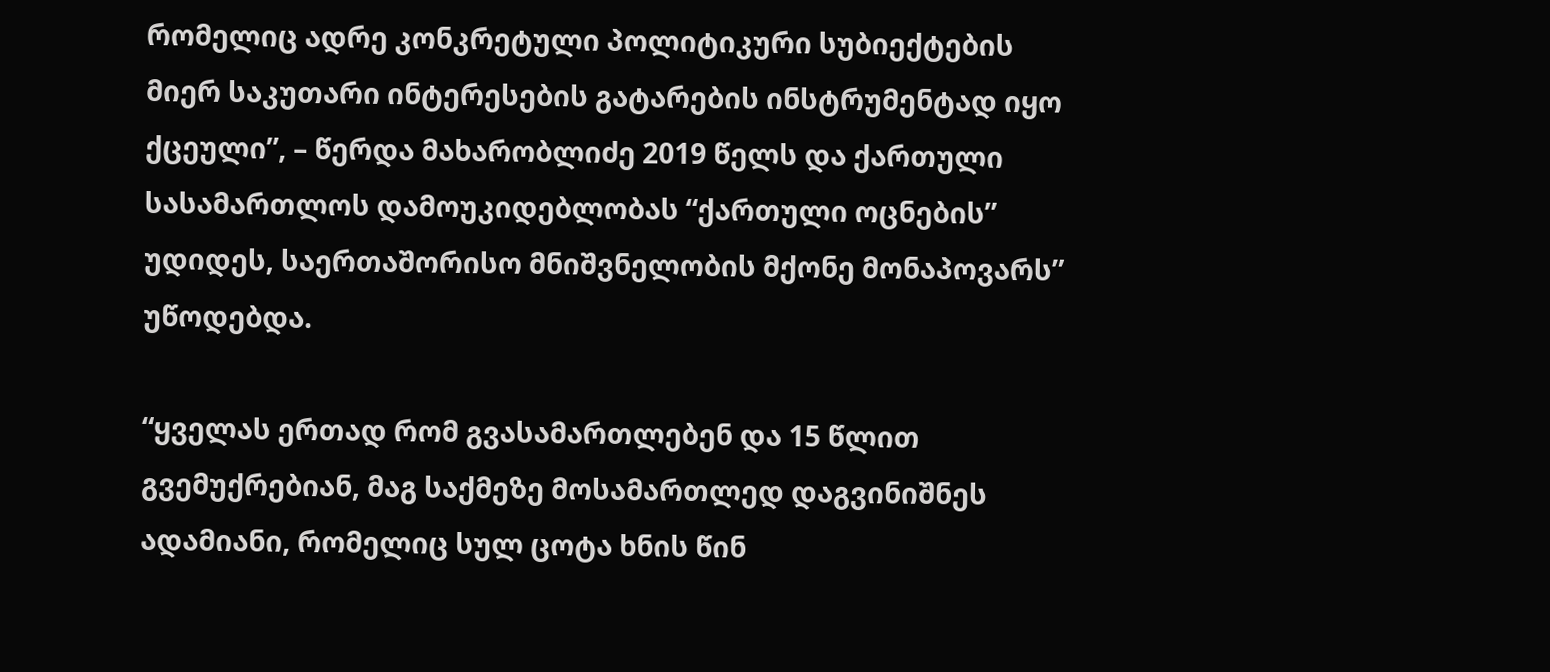რომელიც ადრე კონკრეტული პოლიტიკური სუბიექტების მიერ საკუთარი ინტერესების გატარების ინსტრუმენტად იყო ქცეული”, – წერდა მახარობლიძე 2019 წელს და ქართული სასამართლოს დამოუკიდებლობას “ქართული ოცნების” უდიდეს, საერთაშორისო მნიშვნელობის მქონე მონაპოვარს” უწოდებდა.

“ყველას ერთად რომ გვასამართლებენ და 15 წლით გვემუქრებიან, მაგ საქმეზე მოსამართლედ დაგვინიშნეს ადამიანი, რომელიც სულ ცოტა ხნის წინ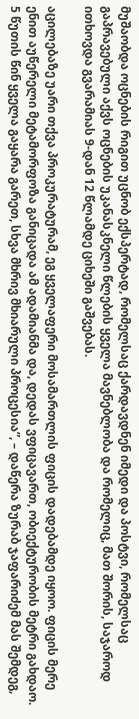მუშაობდა ოცნების რიგით უცნობ ექსპერტად, რომელსაც ქარდავდნენ იმედი და პოსტვი, რომელსაც გაპრავებული აქვს ოცნების უკანასკნელი წლების ყველა მავნებლობა და რომელიც, მათ შორის, საჯაროდ ითხოვდა გვარამიას 9-დან 12 წლამდე ციხეში გაშვებას.

აცილებაზე უარი თქვა პროკურატურამ, ეგ ყველაფერი მოსამართლის ფიცის დადებამდე იყოო. ფიცის მერე ენით აუწერელი მეტამორფოზა განიცადა ამ ადამიანმა და, დედას ვფიცავართ, ობიექტურობის მეტრი გახდაო. 5 წუთის წინ ყველა გაყარა გარეთ, სხვა მხრივ მხიარული პროცესია”, – დაწერა ზურაბ ჯაფარიძემ მას შემდეგ,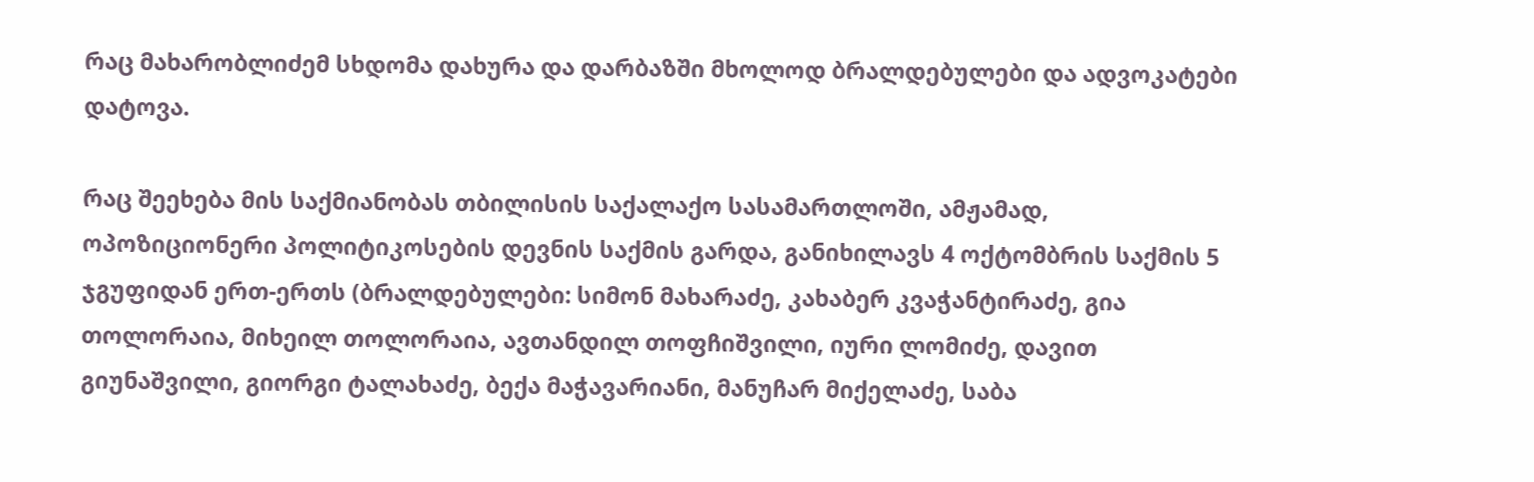რაც მახარობლიძემ სხდომა დახურა და დარბაზში მხოლოდ ბრალდებულები და ადვოკატები დატოვა.

რაც შეეხება მის საქმიანობას თბილისის საქალაქო სასამართლოში, ამჟამად, ოპოზიციონერი პოლიტიკოსების დევნის საქმის გარდა, განიხილავს 4 ოქტომბრის საქმის 5 ჯგუფიდან ერთ-ერთს (ბრალდებულები: სიმონ მახარაძე, კახაბერ კვაჭანტირაძე, გია თოლორაია, მიხეილ თოლორაია, ავთანდილ თოფჩიშვილი, იური ლომიძე, დავით გიუნაშვილი, გიორგი ტალახაძე, ბექა მაჭავარიანი, მანუჩარ მიქელაძე, საბა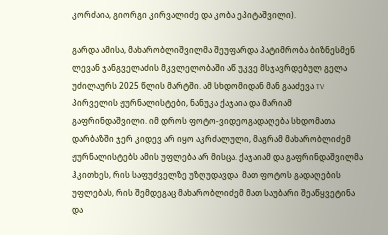კორძაია, გიორგი კირვალიძე და კობა ეპიტაშვილი).

გარდა ამისა, მახარობლიშვილმა შეუფარდა პატიმრობა ბიზნესმენ ლევან ჯანგველაძის მკვლელობაში აწ უკვე მსჯავრდებულ გელა უძილაურს 2025 წლის მარტში. ამ სხდომიდან მან გააძევა TV პირველის ჟურნალისტები, ნანუკა ქაჯაია და მარიამ გაფრინდაშვილი. იმ დროს ფოტო-ვიდეოგადაღება სხდომათა დარბაზში ჯერ კიდევ არ იყო აკრძალული, მაგრამ მახარობლიძემ ჟურნალისტებს ამის უფლება არ მისცა. ქაჯაიამ და გაფრინდაშვილმა ჰკითხეს, რის საფუძველზე უზღუდავდა  მათ ფოტოს გადაღების უფლებას, რის შემდეგაც მახარობლიძემ მათ საუბარი შეაწყვეტინა და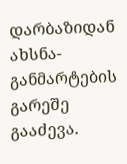დარბაზიდან ახსნა-განმარტების გარეშე გააძევა.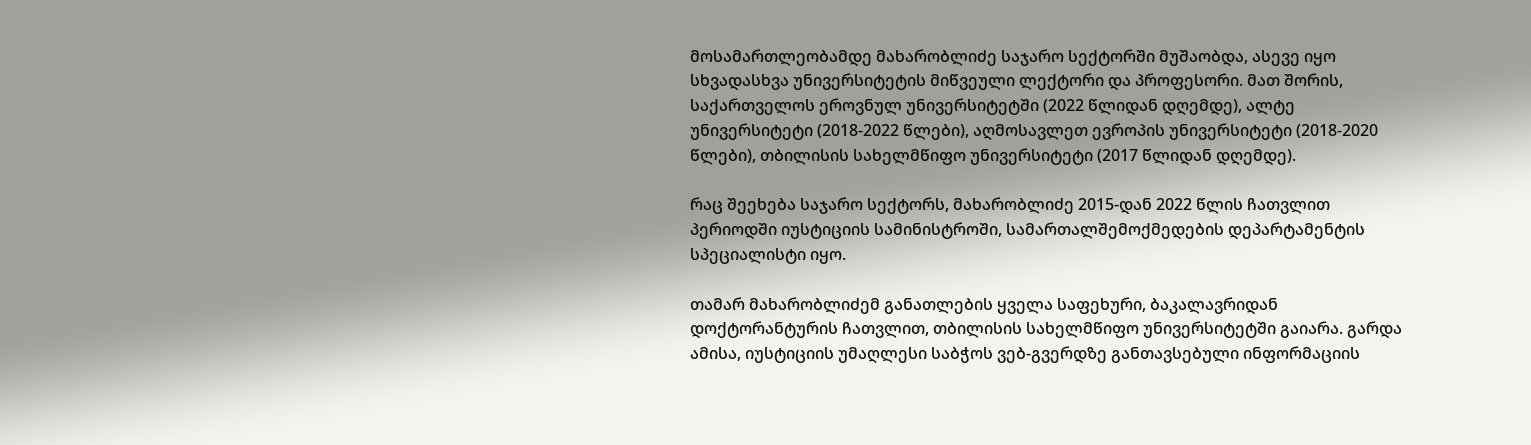მოსამართლეობამდე მახარობლიძე საჯარო სექტორში მუშაობდა, ასევე იყო სხვადასხვა უნივერსიტეტის მიწვეული ლექტორი და პროფესორი. მათ შორის, საქართველოს ეროვნულ უნივერსიტეტში (2022 წლიდან დღემდე), ალტე უნივერსიტეტი (2018-2022 წლები), აღმოსავლეთ ევროპის უნივერსიტეტი (2018-2020 წლები), თბილისის სახელმწიფო უნივერსიტეტი (2017 წლიდან დღემდე).

რაც შეეხება საჯარო სექტორს, მახარობლიძე 2015-დან 2022 წლის ჩათვლით პერიოდში იუსტიციის სამინისტროში, სამართალშემოქმედების დეპარტამენტის სპეციალისტი იყო.

თამარ მახარობლიძემ განათლების ყველა საფეხური, ბაკალავრიდან დოქტორანტურის ჩათვლით, თბილისის სახელმწიფო უნივერსიტეტში გაიარა. გარდა ამისა, იუსტიციის უმაღლესი საბჭოს ვებ-გვერდზე განთავსებული ინფორმაციის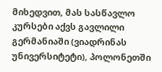მიხედვით, მას სასწავლო კურსები აქვს გავლილი გერმანიაში (ვიადრინას უნივერსიტეტი), პოლონეთში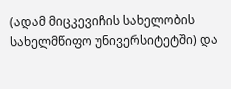(ადამ მიცკევიჩის სახელობის სახელმწიფო უნივერსიტეტში) და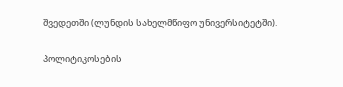შვედეთში (ლუნდის სახელმწიფო უნივერსიტეტში).

პოლიტიკოსების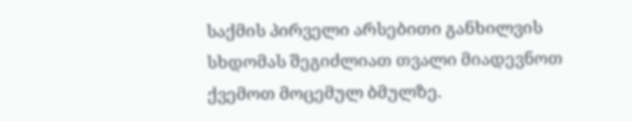საქმის პირველი არსებითი განხილვის სხდომას შეგიძლიათ თვალი მიადევნოთ ქვემოთ მოცემულ ბმულზე.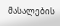მასალების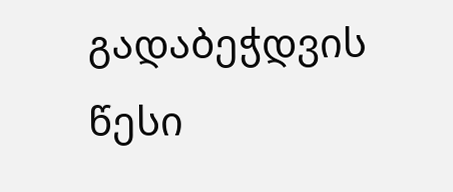გადაბეჭდვის წესი